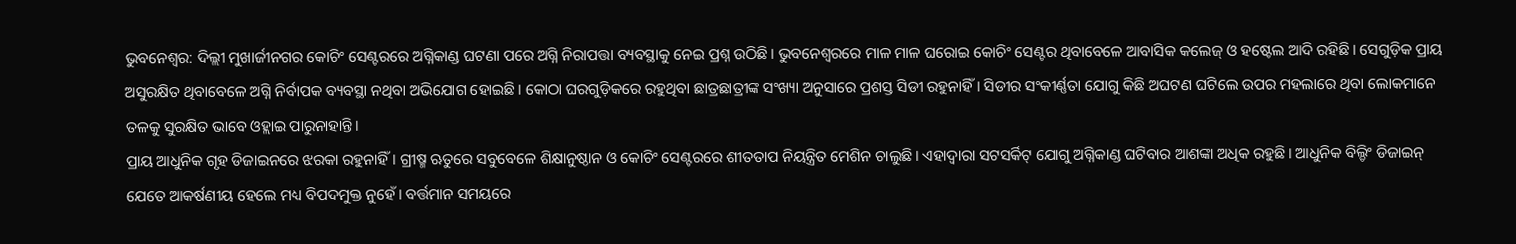ଭୁବନେଶ୍ବର: ଦିଲ୍ଲୀ ମୁଖାର୍ଜୀନଗର କୋଚିଂ ସେଣ୍ଟରରେ ଅଗ୍ନିକାଣ୍ଡ ଘଟଣା ପରେ ଅଗ୍ନି ନିରାପତ୍ତା ବ୍ୟବସ୍ଥାକୁ ନେଇ ପ୍ରଶ୍ନ ଉଠିଛି। ଭୁବନେଶ୍ବରରେ ମାଳ ମାଳ ଘରୋଇ କୋଚିଂ ସେଣ୍ଟର ଥିବାବେଳେ ଆବାସିକ କଲେଜ୍ ଓ ହଷ୍ଟେଲ ଆଦି ରହିଛି। ସେଗୁଡ଼ିକ ପ୍ରାୟ ଅସୁରକ୍ଷିତ ଥିବାବେଳେ ଅଗ୍ନି ନିର୍ବାପକ ବ୍ୟବସ୍ଥା ନଥିବା ଅଭିଯୋଗ ହୋଇଛି। କୋଠା ଘରଗୁଡ଼ିକରେ ରହୁଥିବା ଛାତ୍ରଛାତ୍ରୀଙ୍କ ସଂଖ୍ୟା ଅନୁସାରେ ପ୍ରଶସ୍ତ ସିଡୀ ରହୁନାହିଁ। ସିଡୀର ସଂକୀର୍ଣ୍ଣତା ଯୋଗୁ କିଛି ଅଘଟଣ ଘଟିଲେ ଉପର ମହଲାରେ ଥିବା ଲୋକମାନେ ତଳକୁ ସୁରକ୍ଷିତ ଭାବେ ଓହ୍ଲାଇ ପାରୁନାହାନ୍ତି।
ପ୍ରାୟ ଆଧୁନିକ ଗୃହ ଡିଜାଇନରେ ଝରକା ରହୁନାହିଁ। ଗ୍ରୀଷ୍ମ ଋତୁରେ ସବୁବେଳେ ଶିକ୍ଷାନୁଷ୍ଠାନ ଓ କୋଚିଂ ସେଣ୍ଟରରେ ଶୀତତାପ ନିୟନ୍ତ୍ରିତ ମେଶିନ ଚାଲୁଛି। ଏହାଦ୍ୱାରା ସଟସର୍କିଟ୍ ଯୋଗୁ ଅଗ୍ନିକାଣ୍ଡ ଘଟିବାର ଆଶଙ୍କା ଅଧିକ ରହୁଛି। ଆଧୁନିକ ବିଲ୍ଡିଂ ଡିଜାଇନ୍ ଯେତେ ଆକର୍ଷଣୀୟ ହେଲେ ମଧ୍ୟ ବିପଦମୁକ୍ତ ନୁହେଁ। ବର୍ତ୍ତମାନ ସମୟରେ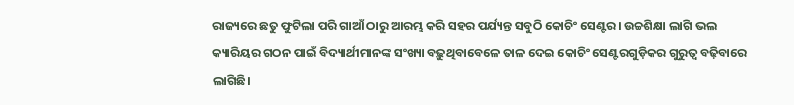ରାଜ୍ୟରେ ଛତୁ ଫୁଟିଲା ପରି ଗାଆଁ ଠାରୁ ଆରମ୍ଭ କରି ସହର ପର୍ଯ୍ୟନ୍ତ ସବୁଠି କୋଚିଂ ସେଣ୍ଟର। ଉଚ୍ଚଶିକ୍ଷା ଲାଗି ଭଲ କ୍ୟାରିୟର ଗଠନ ପାଇଁ ବିଦ୍ୟାର୍ଥୀମାନଙ୍କ ସଂଖ୍ୟା ବଢ଼ୁଥିବାବେଳେ ତାଳ ଦେଇ କୋଚିଂ ସେଣ୍ଟରଗୁଡ଼ିକର ଗୁରୁତ୍ୱ ବଢ଼ିବାରେ ଲାଗିଛି।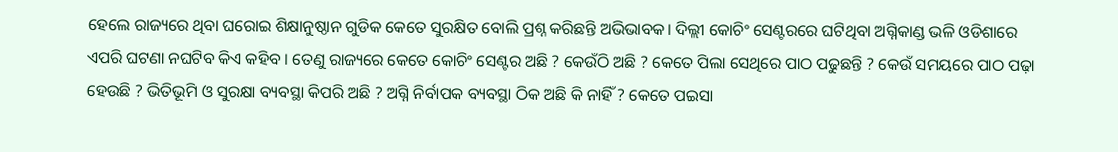ହେଲେ ରାଜ୍ୟରେ ଥିବା ଘରୋଇ ଶିକ୍ଷାନୁଷ୍ଠାନ ଗୁଡିକ କେତେ ସୁରକ୍ଷିତ ବୋଲି ପ୍ରଶ୍ନ କରିଛନ୍ତି ଅଭିଭାବକ। ଦିଲ୍ଲୀ କୋଚିଂ ସେଣ୍ଟରରେ ଘଟିଥିବା ଅଗ୍ନିକାଣ୍ଡ ଭଳି ଓଡିଶାରେ ଏପରି ଘଟଣା ନଘଟିବ କିଏ କହିବ । ତେଣୁ ରାଜ୍ୟରେ କେତେ କୋଚିଂ ସେଣ୍ଟର ଅଛି ? କେଉଁଠି ଅଛି ? କେତେ ପିଲା ସେଥିରେ ପାଠ ପଢୁଛନ୍ତି ? କେଉଁ ସମୟରେ ପାଠ ପଢ଼ା ହେଉଛି ? ଭିତିଭୂମି ଓ ସୁରକ୍ଷା ବ୍ୟବସ୍ଥା କିପରି ଅଛି ? ଅଗ୍ନି ନିର୍ବାପକ ବ୍ୟବସ୍ଥା ଠିକ ଅଛି କି ନାହିଁ ? କେତେ ପଇସା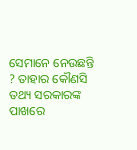ସେମାନେ ନେଉଛନ୍ତି ? ତାହାର କୌଣସି ତଥ୍ୟ ସରକାରଙ୍କ ପାଖରେ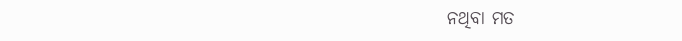ନଥିବା ମତ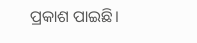ପ୍ରକାଶ ପାଇଛି।